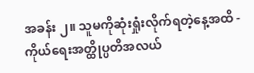အခန်း ၂။ သူမကိုဆုံးရှုံးလိုက်ရတဲ့နေ့အထိ - ကိုယ်ရေးအတ္ထိုပ္ပတိအလယ်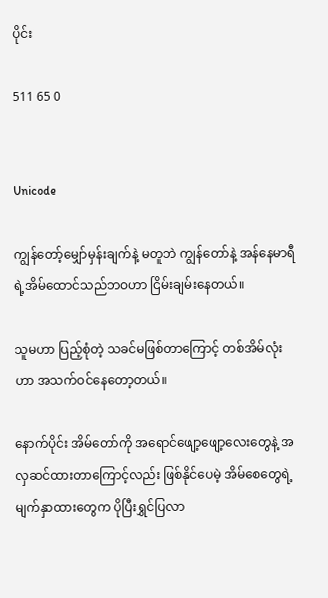ပိုင်း

511 65 0


Unicode

ကျွန်တော့်မျှော်မှန်းချက်နဲ့ မတူဘဲ ကျွန်တော်နဲ့ အန်နေမာရီရဲ့အိမ်ထောင်သည်ဘဝဟာ ငြိမ်းချမ်းနေတယ်။

သူမဟာ ပြည့်စုံတဲ့ သခင်မဖြစ်တာကြောင့် တစ်အိမ်လုံးဟာ အသက်ဝင်နေတော့တယ်။

နောက်ပိုင်း အိမ်တော်ကို အရောင်ဖျော့ဖျော့လေးတွေနဲ့ အလှဆင်ထားတာကြောင့်လည်း ဖြစ်နိုင်ပေမဲ့ အိမ်စေတွေရဲ့ မျက်နှာထားတွေက ပိုပြီးရွှင်ပြလာ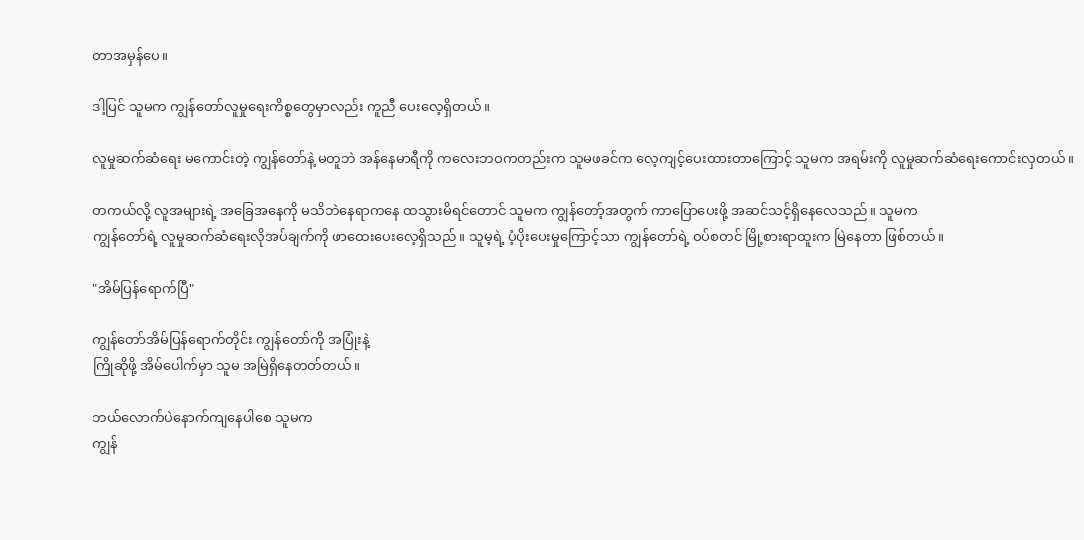တာအမှန်ပေ။

ဒါ့ပြင် သူမက ကျွန်တော်လူမှုရေးကိစ္စတွေမှာလည်း ကူညီ ပေးလေ့ရှိတယ်။

လူမှုဆက်ဆံရေး မကောင်းတဲ့ ကျွန်တော်နဲ့ မတူဘဲ အန်နေမာရီကို ကလေးဘဝကတည်းက သူမဖခင်က လေ့ကျင့်ပေးထားတာကြောင့် သူမက အရမ်းကို လူမှုဆက်ဆံရေးကောင်းလှတယ်။

တကယ်လို့ လူအများရဲ့ အခြေအနေကို မသိဘဲနေရာကနေ ထသွားမိရင်တောင် သူမက ကျွန်တော့်အတွက် ကာပြောပေးဖို့ အဆင်သင့်ရှိနေလေသည်။ သူမက
ကျွန်တော်ရဲ့ လူမှုဆက်ဆံရေးလိုအပ်ချက်ကို ဖာထေးပေးလေ့ရှိသည်။ သူမ့ရဲ့ ပံ့ပိုးပေးမှုကြောင့်သာ ကျွန်တော်ရဲ့ ဝပ်စတင် မြို့စားရာထူးက မြဲနေတာ ဖြစ်တယ်။

"အိမ်ပြန်ရောက်ပြီ"

ကျွန်တော်အိမ်ပြန်ရောက်တိုင်း ကျွန်တော်ကို အပြုံးနဲ့
ကြိုဆိုဖို့ အိမ်ပေါက်မှာ သူမ အမြဲရှိနေတတ်တယ်။

ဘယ်လောက်ပဲနောက်ကျနေပါစေ သူမက
ကျွန်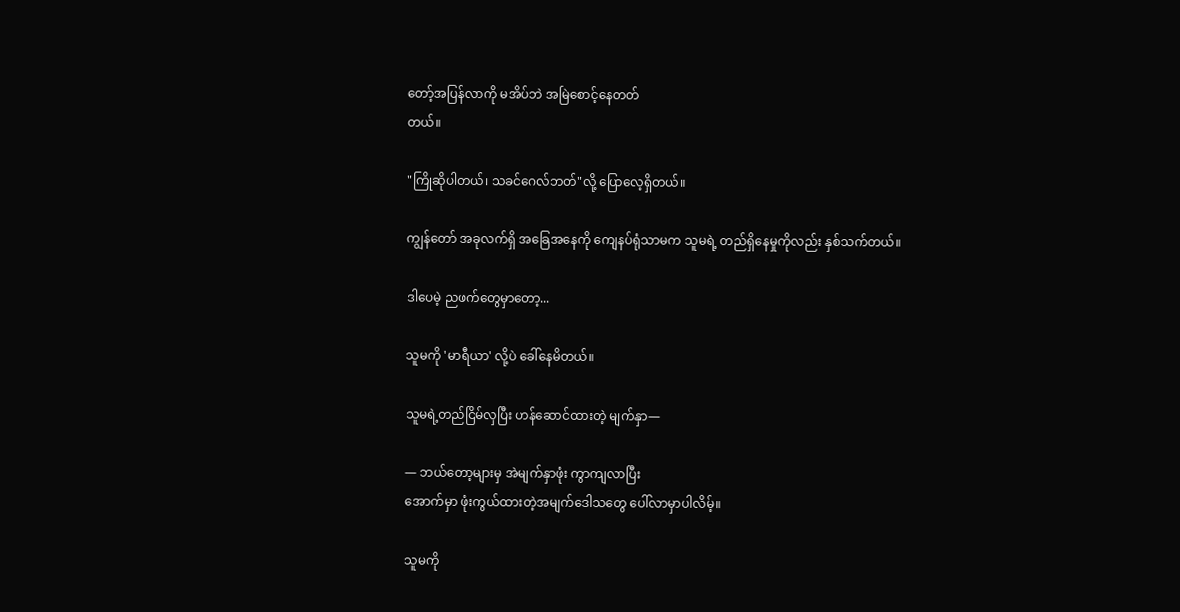တော့်အပြန်လာကို မအိပ်ဘဲ အမြဲစောင့်နေတတ်
တယ်။

"ကြိုဆိုပါတယ်၊ သခင်ဂေလ်ဘတ်"လို့ ပြောလေ့ရှိတယ်။

ကျွန်တော် အခုလက်ရှိ အခြေအနေကို ကျေနပ်ရုံသာမက သူမရဲ့ တည်ရှိနေမှုကိုလည်း နှစ်သက်တယ်။

ဒါပေမဲ့ ညဖက်တွေမှာတော့...

သူမကို 'မာရီယာ' လို့ပဲ ခေါ်နေမိတယ်။

သူမရဲ့တည်ငြိမ်လှပြီး ဟန်ဆောင်ထားတဲ့ မျက်နှာ—

— ဘယ်တော့များမှ အဲမျက်နှာဖုံး ကွာကျလာပြီး
အောက်မှာ ဖုံးကွယ်ထားတဲ့အမျက်ဒေါသတွေ ပေါ်လာမှာပါလိမ့်။

သူမကို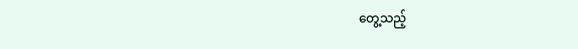တွေ့သည့်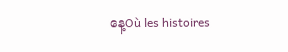နေ့Où les histoires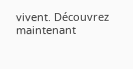vivent. Découvrez maintenant